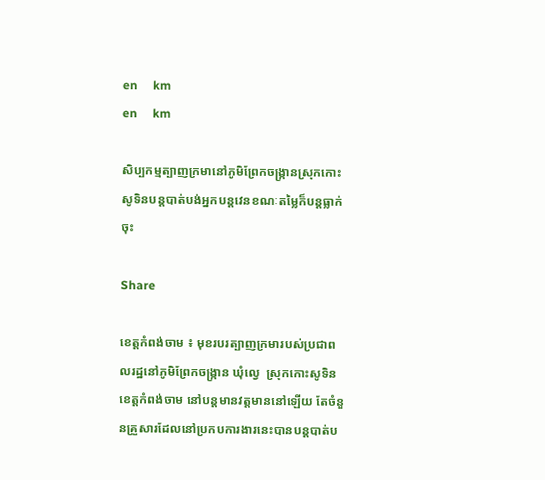en     km
en     km

សិប្បកម្មត្បាញក្រមានៅភូមិព្រែកចង្ក្រានស្រុកកោះសូទិនបន្តបាត់បង់អ្នកបន្តវេនខណៈតម្លៃក៏បន្តធ្លាក់ចុះ

Share

ខេត្តកំពង់ចាម ៖ មុខរបរត្បាញក្រមារបស់ប្រជាពលរដ្ឋនៅភូមិព្រែកចង្ក្រាន ឃុំល្វេ  ស្រុកកោះសូទិន ខេត្តកំពង់ចាម នៅបន្តមានវត្តមាននៅឡើយ តែចំនួនគ្រួសារដែលនៅប្រកបការងារនេះបានបន្តបាត់ប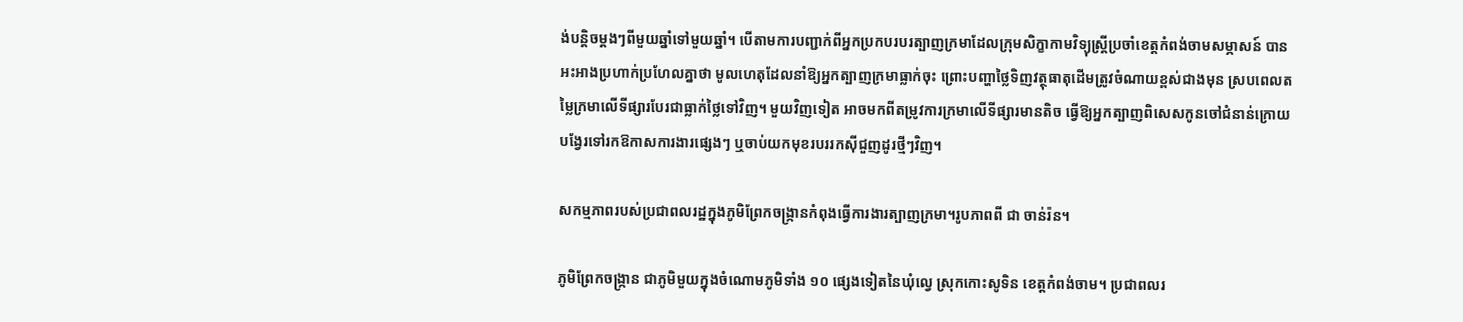ង់បន្តិចម្តងៗពីមួយឆ្នាំទៅមួយឆ្នាំ។ បើតាមការបញ្ជាក់ពីអ្នកប្រកបរបរត្បាញក្រមាដែលក្រុមសិក្ខាកាមវិទ្យុស្រ្តីប្រចាំខេត្តកំពង់ចាមសម្ភាសន៍ បានអះអាងប្រហាក់ប្រហែលគ្នាថា មូលហេតុដែលនាំឱ្យអ្នកត្បាញក្រមាធ្លាក់ចុះ ព្រោះបញ្ហាថ្លៃទិញវត្ថុធាតុដើមត្រូវចំណាយខ្ពស់ជាងមុន ស្របពេលតម្លៃក្រមាលើទីផ្សារបែរជាធ្លាក់ថ្លៃទៅវិញ។ មួយវិញទៀត អាចមកពីតម្រូវការក្រមាលើទីផ្សារមានតិច ធ្វើឱ្យអ្នកត្បាញពិសេសកូនចៅជំនាន់ក្រោយបង្វែរទៅរកឱកាសការងារផ្សេងៗ ឬចាប់យកមុខរបររកស៊ីជួញដូរថ្មីៗវិញ។

សកម្មភាពរបស់ប្រជាពលរដ្ឋក្នុងភូមិព្រែកចង្ក្រានកំពុងធ្វើការងារត្បាញក្រមា។រូបភាពពី ជា ចាន់រ៉ន។

ភូមិព្រែកចង្ក្រាន ជាភូមិមួយក្នុងចំណោមភូមិទាំង ១០ ផ្សេងទៀតនៃឃុំល្វេ ស្រុកកោះសូទិន ខេត្តកំពង់ចាម។ ប្រជាពលរ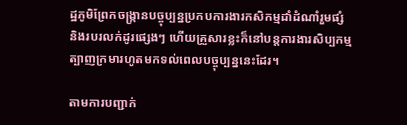ដ្ឋភូមិព្រែកចង្ក្រានបច្ចុប្បន្នប្រកបការងារកសិកម្មដាំដំណាំរួមផ្សំ និងរបរលក់ដូរផ្សេងៗ ហើយគ្រួសារខ្លះក៏នៅបន្តការងារសិប្បកម្មត្បាញក្រមារហូតមកទល់ពេលបច្ចុប្បន្ននេះដែរ។

តាមការបញ្ជាក់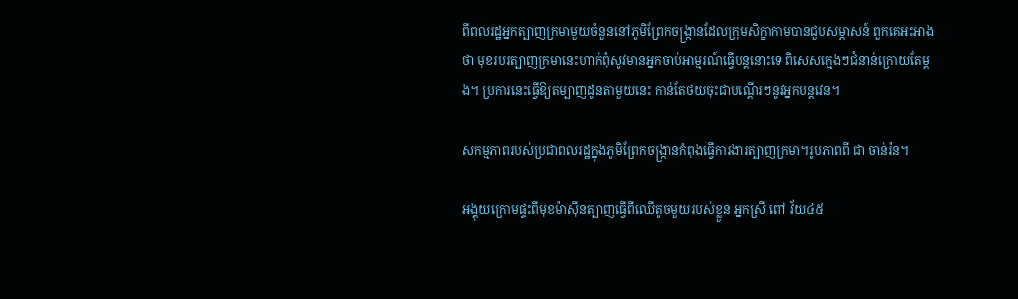ពីពលរដ្ឋអ្នកត្បាញក្រមាមួយចំនួននៅភូមិព្រែកចង្ក្រានដែលក្រុមសិក្ខាកាមបានជួបសម្ភាសន៍ ពួកគេអះអាងថា មុខរបរត្បាញក្រមានេះហាក់ពុំសូវមានអ្នកចាប់អាម្មរណ៍ធ្វើបន្តនោះទេ ពិសេសក្មេងៗជំនាន់ក្រោយតែម្តង។ ប្រការនេះធ្វើឱ្យតម្បាញដូនតាមួយនេះ កាន់តែថយចុះជាបណ្តើរៗនូវអ្នកបន្តវេន។

សកម្មភាពរបស់ប្រជាពលរដ្ឋក្នុងភូមិព្រែកចង្ក្រានកំពុងធ្វើការងារត្បាញក្រមា។រូបភាពពី ជា ចាន់រ៉ន។

អង្គុយក្រោមផ្ទះពីមុខម៉ាស៊ីនត្បាញធ្វើពីឈើតូចមួយរបស់ខ្លួន អ្នកស្រី ពៅ វ័យ៤៥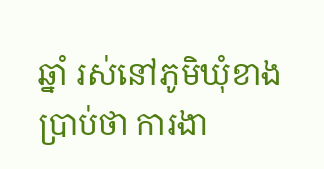ឆ្នាំ រស់នៅភូមិឃុំខាងប្រាប់ថា ការងា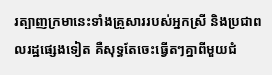រត្បាញក្រមានេះទាំងគ្រួសាររបស់អ្នកស្រី និងប្រជាពលរដ្ឋផ្សេងទៀត គឺសុទ្ធតែចេះធ្វើតៗគ្នាពីមួយជំ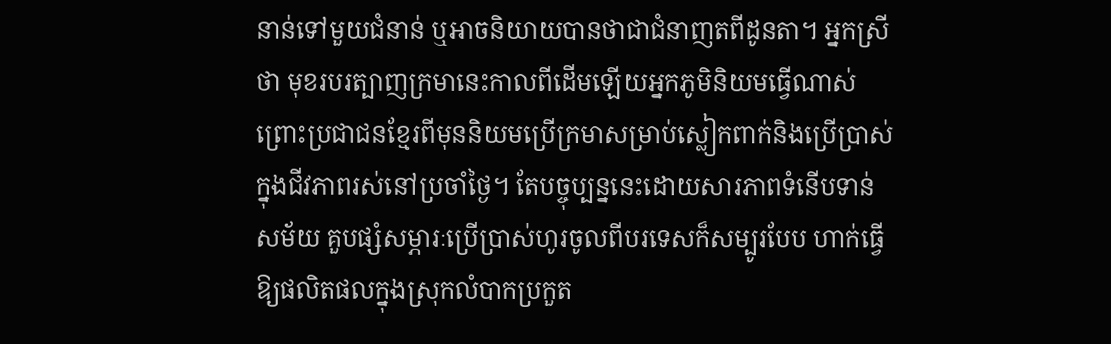នាន់ទៅមួយជំនាន់ ឬអាចនិយាយបានថាជាជំនាញតពីដូនតា។ អ្នកស្រីថា មុខរបរត្បាញក្រមានេះកាលពីដើមឡើយអ្នកភូមិនិយមធ្វើណាស់ ព្រោះប្រជាជនខ្មែរពីមុននិយមប្រើក្រមាសម្រាប់ស្លៀកពាក់និងប្រើប្រាស់ក្នុងជីវភាពរស់នៅប្រចាំថ្ងៃ។ តែបច្ចុប្បន្ននេះដោយសារភាពទំនើបទាន់សម័យ គួបផ្សំសម្ភារៈប្រើប្រាស់ហូរចូលពីបរទេសក៏សម្បូរបែប ហាក់ធ្វើឱ្យផលិតផលក្នុងស្រុកលំបាកប្រកួត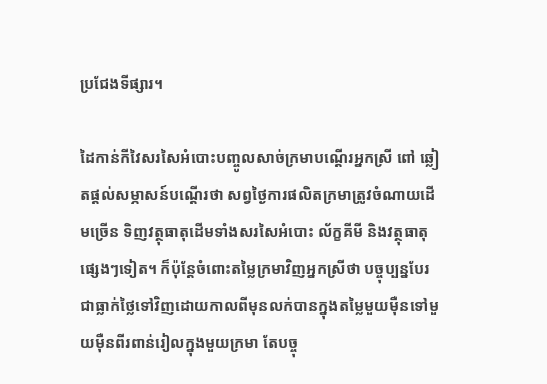ប្រជែងទីផ្សារ។

ដៃកាន់កីវៃសរសៃអំបោះបញ្ចូលសាច់ក្រមាបណ្តើរអ្នកស្រី ពៅ ឆ្លៀតផ្តល់សម្ភាសន៍បណ្តើរថា សព្វថ្ងៃការផលិតក្រមាត្រូវចំណាយដើមច្រើន ទិញវត្ថុធាតុដើមទាំងសរសៃអំបោះ ល័ក្ខគីមី និងវត្ថុធាតុផ្សេងៗទៀត។ ក៏ប៉ុន្តែចំពោះតម្លៃក្រមាវិញអ្នកស្រីថា បច្ចុប្បន្នបែរជាធ្លាក់ថ្លៃទៅវិញដោយកាលពីមុនលក់បានក្នុងតម្លៃមួយម៉ឺនទៅមួយម៉ឺនពីរពាន់រៀលក្នុងមួយក្រមា តែបច្ចុ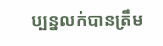ប្បន្នលក់បានត្រឹម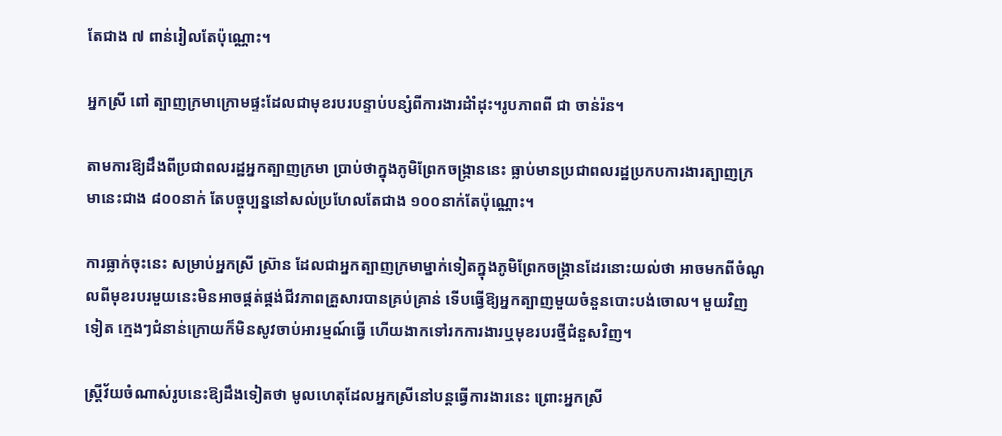តែជាង ៧ ពាន់រៀលតែប៉ុណ្ណោះ។

អ្នកស្រី ពៅ ត្បាញក្រមាក្រោមផ្ទះដែលជាមុខរបរបន្ទាប់បន្សំពីការងារដំាំដុះ។រូបភាពពី ជា ចាន់រ៉ន។

តាមការឱ្យដឹងពីប្រជាពលរដ្ឋអ្នកត្បាញក្រមា ប្រាប់ថាក្នុងភូមិព្រែកចង្ក្រាននេះ ធ្លាប់មានប្រជាពលរដ្ឋប្រកបការងារត្បាញក្រមានេះជាង ៨០០នាក់ តែបច្ចុប្បន្ននៅសល់ប្រហែលតែជាង ១០០នាក់តែប៉ុណ្ណោះ។

ការធ្លាក់ចុះនេះ សម្រាប់អ្នកស្រី ស្រ៊ាន ដែលជាអ្នកត្បាញក្រមាម្នាក់ទៀតក្នុងភូមិព្រែកចង្ក្រានដែរនោះយល់ថា អាចមកពីចំណូលពីមុខរបរមួយនេះមិនអាចផ្គត់ផ្គង់ជីវភាពគ្រួសារបានគ្រប់គ្រាន់ ទើបធ្វើឱ្យអ្នកត្បាញមួយចំនួនបោះបង់ចោល។ មួយវិញទៀត ក្មេងៗជំនាន់ក្រោយក៏មិនសូវចាប់អារម្មណ៍ធ្វើ ហើយងាកទៅរកការងារឬមុខរបរថ្មីជំនួសវិញ។

ស្រ្តីវ័យចំណាស់រូបនេះឱ្យដឹងទៀតថា មូលហេតុដែលអ្នកស្រីនៅបន្តធ្វើការងារនេះ ព្រោះអ្នកស្រី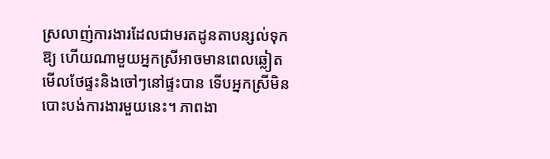ស្រលាញ់ការងារដែលជាមរតដូនតាបន្សល់ទុកឱ្យ ហើយណាមួយអ្នកស្រីអាចមានពេលឆ្លៀតមើលថែផ្ទះនិងចៅៗនៅផ្ទះបាន ទើបអ្នកស្រីមិនបោះបង់ការងារមួយនេះ។ ភាពងា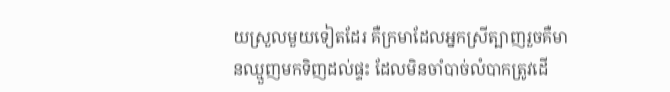យស្រួលមួយទៀតដែរ គឺក្រមាដែលអ្នកស្រីត្បាញរួចគឺមានឈ្មួញមកទិញដល់ផ្ទះ ដែលមិនចាំបាច់លំបាកត្រូវដើ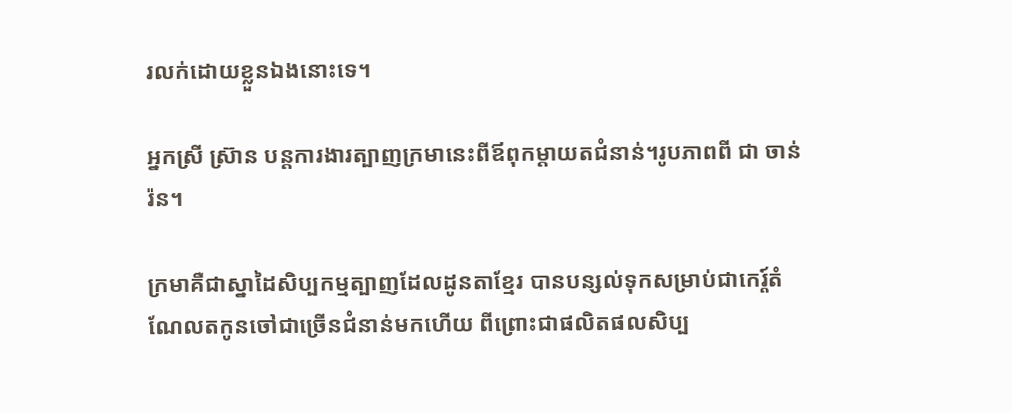រលក់ដោយខ្លួនឯងនោះទេ។

អ្នកស្រី ស្រ៊ាន បន្តការងារត្បាញក្រមានេះពីឪពុកម្តាយតជំនាន់។រូបភាពពី ជា ចាន់រ៉ន។

ក្រមាគឺជាស្នាដៃសិប្បកម្មត្បាញដែលដូនតាខ្មែរ បានបន្សល់ទុកសម្រាប់ជាកេរ្ត៍តំណែលតកូនចៅជាច្រើនជំនាន់មកហើយ ពីព្រោះជាផលិតផលសិប្ប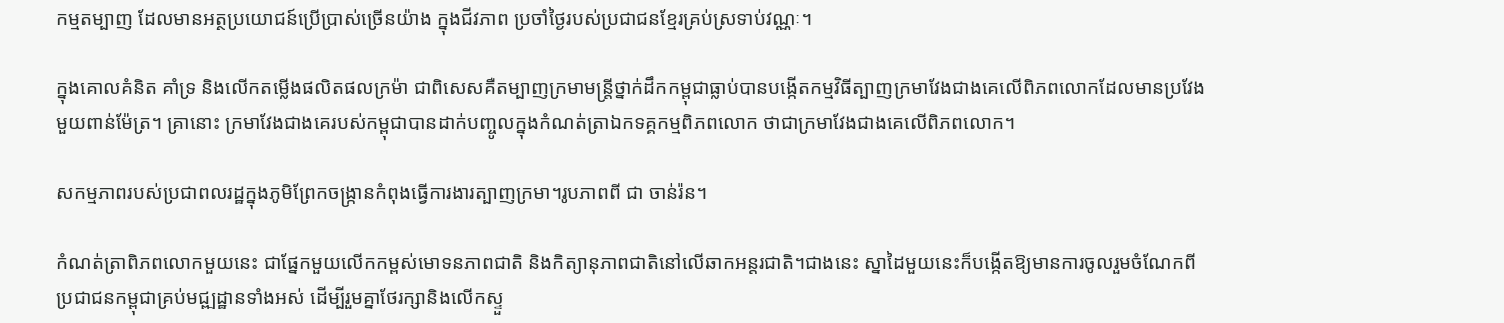កម្មតម្បាញ ដែលមានអត្ថប្រយោជន៍ប្រើប្រាស់ច្រើនយ៉ាង ក្នុងជីវភាព ប្រចាំថ្ងៃរបស់ប្រជាជនខ្មែរគ្រប់ស្រទាប់វណ្ណៈ។

ក្នុងគោលគំនិត គាំទ្រ និងលើកតម្លើងផលិតផលក្រម៉ា ជាពិសេសគឺតម្បាញក្រមាមន្រ្តីថ្នាក់ដឹកកម្ពុជាធ្លាប់បានបង្កើតកម្មវិធីត្បាញក្រមាវែងជាងគេលើពិភពលោកដែលមានប្រវែងមួយពាន់ម៉ែត្រ។ គ្រានោះ ក្រមាវែងជាងគេរបស់កម្ពុជាបានដាក់បញ្ចូលក្នុងកំណត់ត្រាឯកទគ្គកម្មពិភពលោក ថាជាក្រមាវែងជាងគេលើពិភពលោក។

សកម្មភាពរបស់ប្រជាពលរដ្ឋក្នុងភូមិព្រែកចង្ក្រានកំពុងធ្វើការងារត្បាញក្រមា។រូបភាពពី ជា ចាន់រ៉ន។

កំណត់ត្រាពិភពលោកមួយនេះ ជាផ្នែកមួយលើកកម្ពស់មោទនភាពជាតិ និងកិត្យានុភាពជាតិនៅលើឆាកអន្តរជាតិ។ជាងនេះ ស្នាដៃមួយនេះក៏បង្កើតឱ្យមានការចូលរួមចំណែកពីប្រជាជនកម្ពុជាគ្រប់មជ្ឍដ្ឋានទាំងអស់ ដើម្បីរួមគ្នាថែរក្សានិងលើកស្ទួ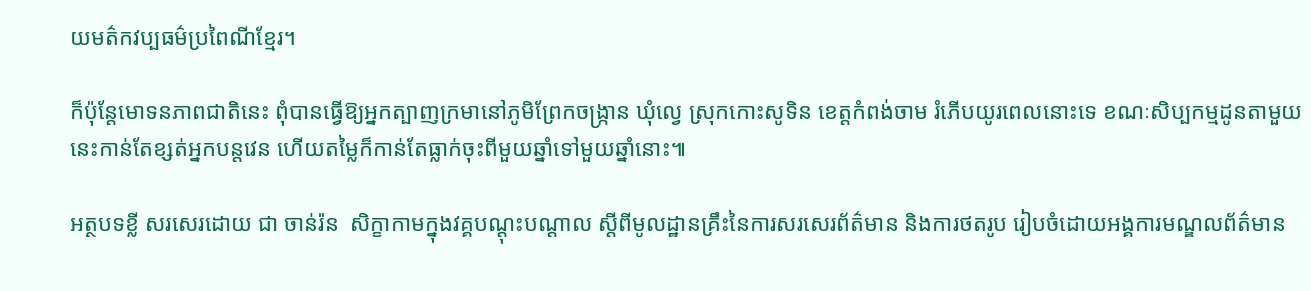យមត៌កវប្បធម៌ប្រពៃណីខ្មែរ។

ក៏ប៉ុន្តែមោទនភាពជាតិនេះ ពុំបានធ្វើឱ្យអ្នកត្បាញក្រមានៅភូមិព្រែកចង្ក្រាន ឃុំល្វេ ស្រុកកោះសូទិន ខេត្តកំពង់ចាម រំភើបយូរពេលនោះទេ ខណៈសិប្បកម្មដូនតាមួយនេះកាន់តែខ្សត់អ្នកបន្តវេន ហើយតម្លៃក៏កាន់តែធ្លាក់ចុះពីមួយឆ្នាំទៅមួយឆ្នាំនោះ៕

អត្ថបទខ្លី សរសេរដោយ ជា ចាន់រ៉ន  សិក្ខាកាមក្នុងវគ្គបណ្ដុះបណ្ដាល ស្ដីពីមូលដ្ឋានគ្រឹះនៃការសរសេរព័ត៌មាន និងការថតរូប រៀបចំដោយអង្គការមណ្ឌលព័ត៌មាន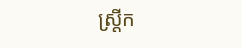ស្ត្រីក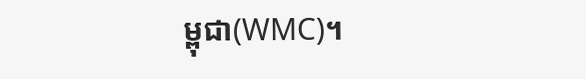ម្ពុជា(WMC)។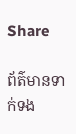Share

ព័ត៌មានទាក់ទង